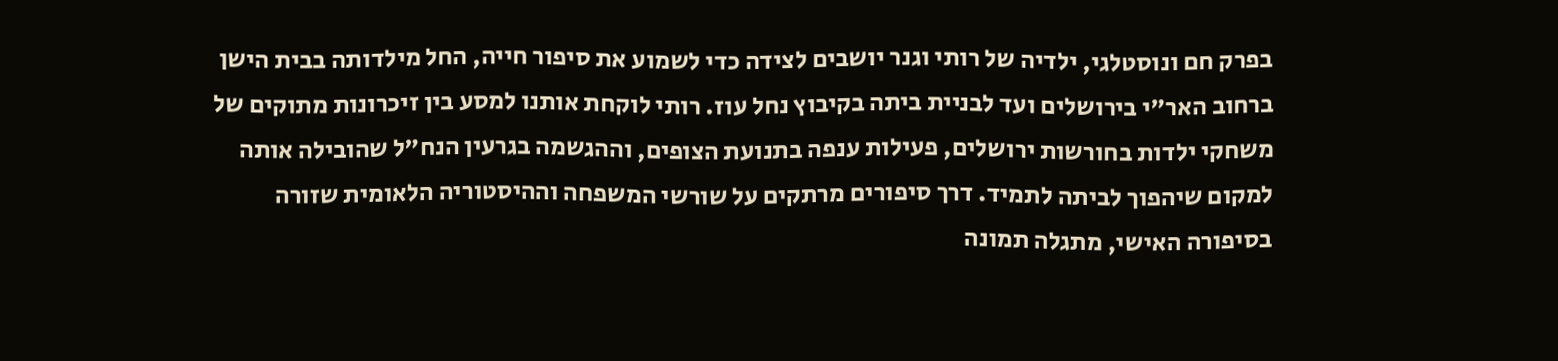בפרק חם ונוסטלגי, ילדיה של רותי וגנר יושבים לצידה כדי לשמוע את סיפור חייה, החל מילדותה בבית הישן ברחוב האר"י בירושלים ועד לבניית ביתה בקיבוץ נחל עוז. רותי לוקחת אותנו למסע בין זיכרונות מתוקים של משחקי ילדות בחורשות ירושלים, פעילות ענפה בתנועת הצופים, וההגשמה בגרעין הנח"ל שהובילה אותה למקום שיהפוך לביתה לתמיד. דרך סיפורים מרתקים על שורשי המשפחה וההיסטוריה הלאומית שזורה בסיפורה האישי, מתגלה תמונה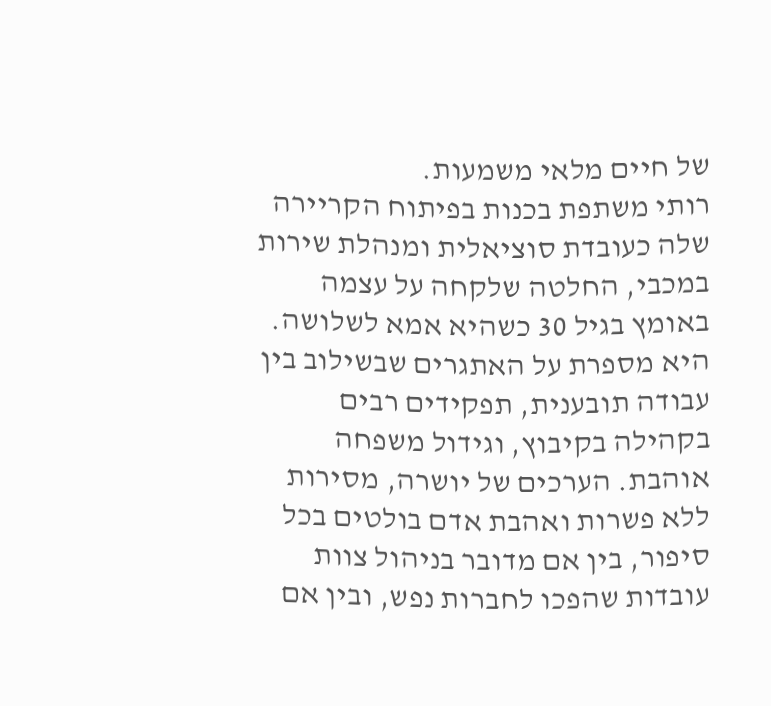של חיים מלאי משמעות.
רותי משתפת בכנות בפיתוח הקריירה שלה כעובדת סוציאלית ומנהלת שירות במכבי, החלטה שלקחה על עצמה באומץ בגיל 30 כשהיא אמא לשלושה. היא מספרת על האתגרים שבשילוב בין עבודה תובענית, תפקידים רבים בקהילה בקיבוץ, וגידול משפחה אוהבת. הערכים של יושרה, מסירות ללא פשרות ואהבת אדם בולטים בכל סיפור, בין אם מדובר בניהול צוות עובדות שהפכו לחברות נפש, ובין אם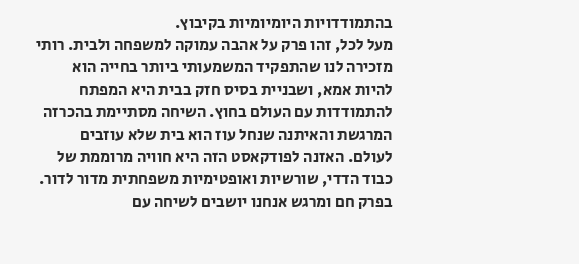בהתמודדויות היומיומיות בקיבוץ.
מעל לכל, זהו פרק על אהבה עמוקה למשפחה ולבית. רותי מזכירה לנו שהתפקיד המשמעותי ביותר בחייה הוא להיות אמא, ושבניית בסיס חזק בבית היא המפתח להתמודדות עם העולם בחוץ. השיחה מסתיימת בהכרזה המרגשת והאיתנה שנחל עוז הוא בית שלא עוזבים לעולם. האזנה לפודקאסט הזה היא חוויה מרוממת של כבוד הדדי, שורשיות ואופטימיות משפחתית מדור לדור.
בפרק חם ומרגש אנחנו יושבים לשיחה עם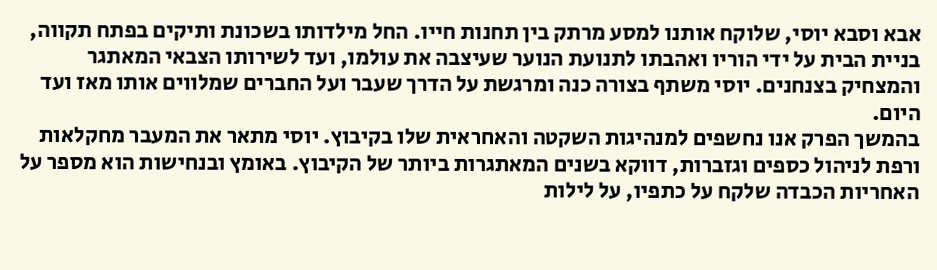אבא וסבא יוסי, שלוקח אותנו למסע מרתק בין תחנות חייו. החל מילדותו בשכונת ותיקים בפתח תקווה, בניית הבית על ידי הוריו ואהבתו לתנועת הנוער שעיצבה את עולמו, ועד לשירותו הצבאי המאתגר והמצחיק בצנחנים. יוסי משתף בצורה כנה ומרגשת על הדרך שעבר ועל החברים שמלווים אותו מאז ועד היום.
בהמשך הפרק אנו נחשפים למנהיגות השקטה והאחראית שלו בקיבוץ. יוסי מתאר את המעבר מחקלאות ורפת לניהול כספים וגזברות, דווקא בשנים המאתגרות ביותר של הקיבוץ. באומץ ובנחישות הוא מספר על האחריות הכבדה שלקח על כתפיו, על לילות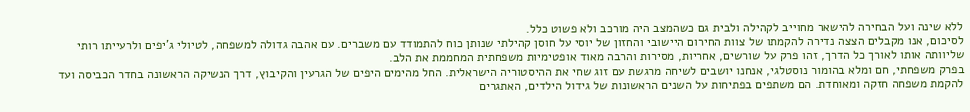ללא שינה ועל הבחירה להישאר מחוייב לקהילה ולבית גם כשהמצב היה מורכב ולא פשוט כלל.
לסיכום, אנו מקבלים הצצה נדירה להקמתו של צוות החירום היישובי והחזון של יוסי על חוסן קהילתי שנותן כוח להתמודד עם משברים. עם אהבה גדולה למשפחה, לטיולי ג'יפים ולרעייתו רותי שליוותה אותו לאורך כל הדרך, זהו פרק על שורשים, אחריות, מסירות והרבה מאוד אופטימיות משפחתית המחממת את הלב.
בפרק משפחתי, חם ומלא בהומור נוסטלגי, אנחנו יושבים לשיחה מרגשת עם זוג שחי את ההיסטוריה הישראלית. החל מהימים היפים של הגרעין והקיבוץ, דרך הנשיקה הראשונה בחדר הכביסה ועד להקמת משפחה חזקה ומאוחדת. הם משתפים בפתיחות על השנים הראשונות של גידול הילדים, האתגרים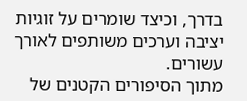בדרך, וכיצד שומרים על זוגיות יציבה וערכים משותפים לאורך עשורים.
מתוך הסיפורים הקטנים של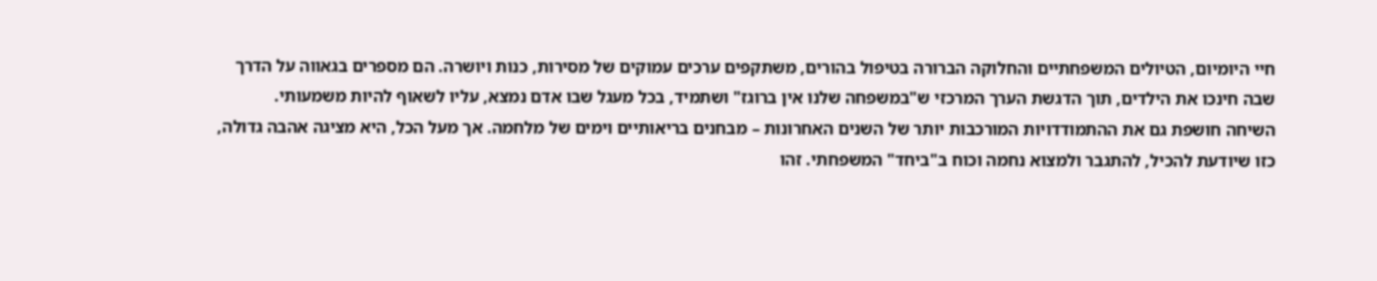חיי היומיום, הטיולים המשפחתיים והחלוקה הברורה בטיפול בהורים, משתקפים ערכים עמוקים של מסירות, כנות ויושרה. הם מספרים בגאווה על הדרך שבה חינכו את הילדים, תוך הדגשת הערך המרכזי ש"במשפחה שלנו אין ברוגז" ושתמיד, בכל מעגל שבו אדם נמצא, עליו לשאוף להיות משמעותי.
השיחה חושפת גם את ההתמודדויות המורכבות יותר של השנים האחרונות – מבחנים בריאותיים וימים של מלחמה. אך מעל הכל, היא מציגה אהבה גדולה, כזו שיודעת להכיל, להתגבר ולמצוא נחמה וכוח ב"ביחד" המשפחתי. זהו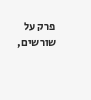פרק על שורשים,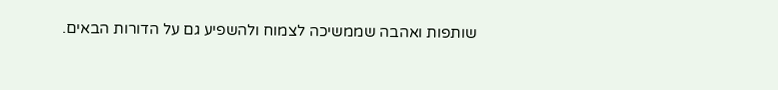שותפות ואהבה שממשיכה לצמוח ולהשפיע גם על הדורות הבאים.